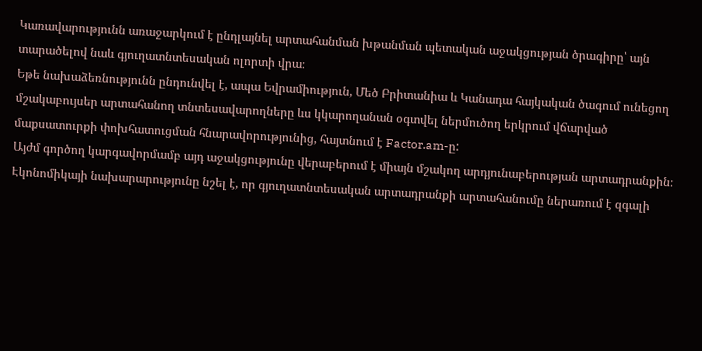Կառավարությունն առաջարկում է ընդլայնել արտահանման խթանման պետական աջակցության ծրագիրը՝ այն տարածելով նաև գյուղատնտեսական ոլորտի վրա։
Եթե նախաձեռնությունն ընդունվել է, ապա Եվրամիություն, Մեծ Բրիտանիա և Կանադա հայկական ծագում ունեցող մշակաբույսեր արտահանող տնտեսավարողները ևս կկարողանան օգտվել ներմուծող երկրում վճարված մաքսատուրքի փոխհատուցման հնարավորությունից, հայտնում է Factor.am-ը:
Այժմ գործող կարգավորմամբ այդ աջակցությունը վերաբերում է միայն մշակող արդյունաբերության արտադրանքին։
Էկոնոմիկայի նախարարությունը նշել է, որ գյուղատնտեսական արտադրանքի արտահանումը ներառում է զգալի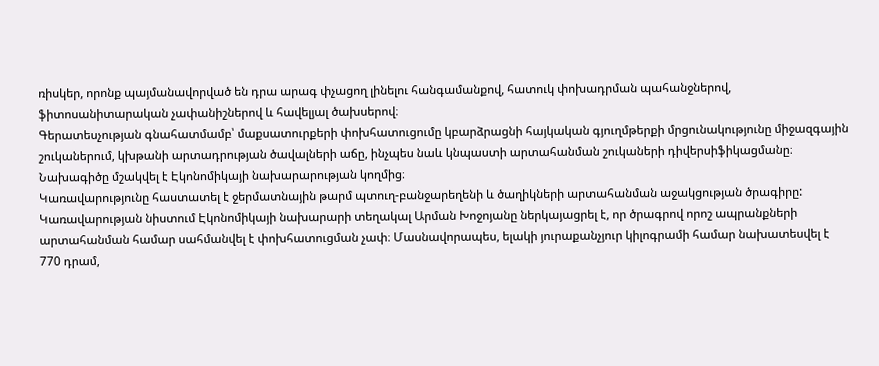ռիսկեր, որոնք պայմանավորված են դրա արագ փչացող լինելու հանգամանքով, հատուկ փոխադրման պահանջներով, ֆիտոսանիտարական չափանիշներով և հավելյալ ծախսերով։
Գերատեսչության գնահատմամբ՝ մաքսատուրքերի փոխհատուցումը կբարձրացնի հայկական գյուղմթերքի մրցունակությունը միջազգային շուկաներում, կխթանի արտադրության ծավալների աճը, ինչպես նաև կնպաստի արտահանման շուկաների դիվերսիֆիկացմանը։ Նախագիծը մշակվել է Էկոնոմիկայի նախարարության կողմից։
Կառավարությունը հաստատել է ջերմատնային թարմ պտուղ-բանջարեղենի և ծաղիկների արտահանման աջակցության ծրագիրը:
Կառավարության նիստում Էկոնոմիկայի նախարարի տեղակալ Արման Խոջոյանը ներկայացրել է, որ ծրագրով որոշ ապրանքների արտահանման համար սահմանվել է փոխհատուցման չափ։ Մասնավորապես, ելակի յուրաքանչյուր կիլոգրամի համար նախատեսվել է 770 դրամ,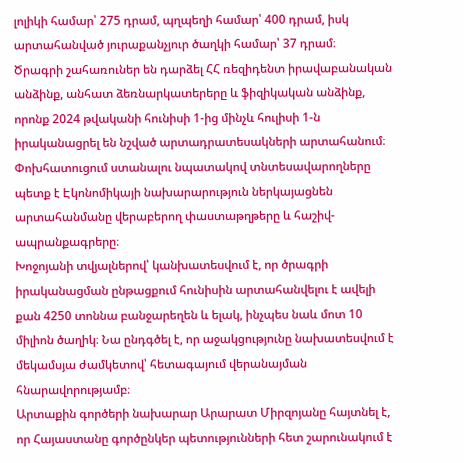լոլիկի համար՝ 275 դրամ, պղպեղի համար՝ 400 դրամ, իսկ արտահանված յուրաքանչյուր ծաղկի համար՝ 37 դրամ։
Ծրագրի շահառուներ են դարձել ՀՀ ռեզիդենտ իրավաբանական անձինք, անհատ ձեռնարկատերերը և ֆիզիկական անձինք, որոնք 2024 թվականի հունիսի 1-ից մինչև հուլիսի 1-ն իրականացրել են նշված արտադրատեսակների արտահանում։
Փոխհատուցում ստանալու նպատակով տնտեսավարողները պետք է Էկոնոմիկայի նախարարություն ներկայացնեն արտահանմանը վերաբերող փաստաթղթերը և հաշիվ-ապրանքագրերը։
Խոջոյանի տվյալներով՝ կանխատեսվում է, որ ծրագրի իրականացման ընթացքում հունիսին արտահանվելու է ավելի քան 4250 տոննա բանջարեղեն և ելակ, ինչպես նաև մոտ 10 միլիոն ծաղիկ։ Նա ընդգծել է, որ աջակցությունը նախատեսվում է մեկամսյա ժամկետով՝ հետագայում վերանայման հնարավորությամբ։
Արտաքին գործերի նախարար Արարատ Միրզոյանը հայտնել է, որ Հայաստանը գործընկեր պետությունների հետ շարունակում է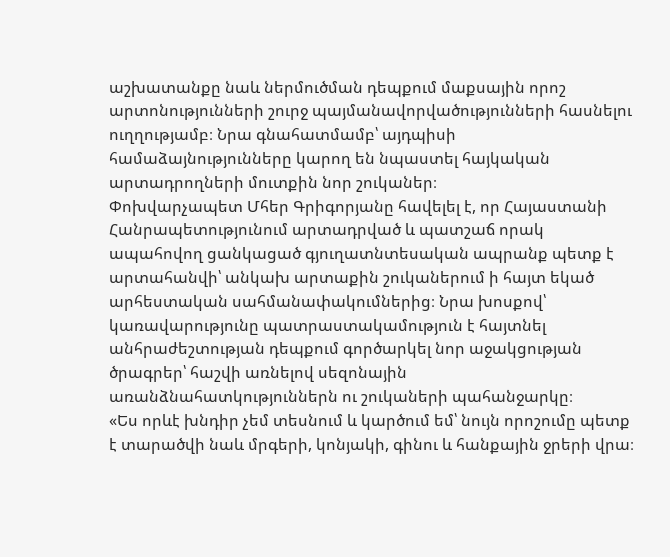աշխատանքը նաև ներմուծման դեպքում մաքսային որոշ արտոնությունների շուրջ պայմանավորվածությունների հասնելու ուղղությամբ։ Նրա գնահատմամբ՝ այդպիսի համաձայնությունները կարող են նպաստել հայկական արտադրողների մուտքին նոր շուկաներ։
Փոխվարչապետ Մհեր Գրիգորյանը հավելել է, որ Հայաստանի Հանրապետությունում արտադրված և պատշաճ որակ ապահովող ցանկացած գյուղատնտեսական ապրանք պետք է արտահանվի՝ անկախ արտաքին շուկաներում ի հայտ եկած արհեստական սահմանափակումներից։ Նրա խոսքով՝ կառավարությունը պատրաստակամություն է հայտնել անհրաժեշտության դեպքում գործարկել նոր աջակցության ծրագրեր՝ հաշվի առնելով սեզոնային առանձնահատկություններն ու շուկաների պահանջարկը։
«Ես որևէ խնդիր չեմ տեսնում և կարծում եմ՝ նույն որոշումը պետք է տարածվի նաև մրգերի, կոնյակի, գինու և հանքային ջրերի վրա։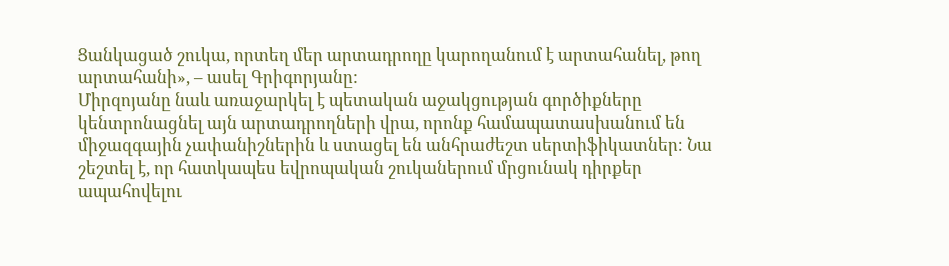Ցանկացած շուկա, որտեղ մեր արտադրողը կարողանում է արտահանել, թող արտահանի», – ասել Գրիգորյանը:
Միրզոյանը նաև առաջարկել է պետական աջակցության գործիքները կենտրոնացնել այն արտադրողների վրա, որոնք համապատասխանում են միջազգային չափանիշներին և ստացել են անհրաժեշտ սերտիֆիկատներ։ Նա շեշտել է, որ հատկապես եվրոպական շուկաներում մրցունակ դիրքեր ապահովելու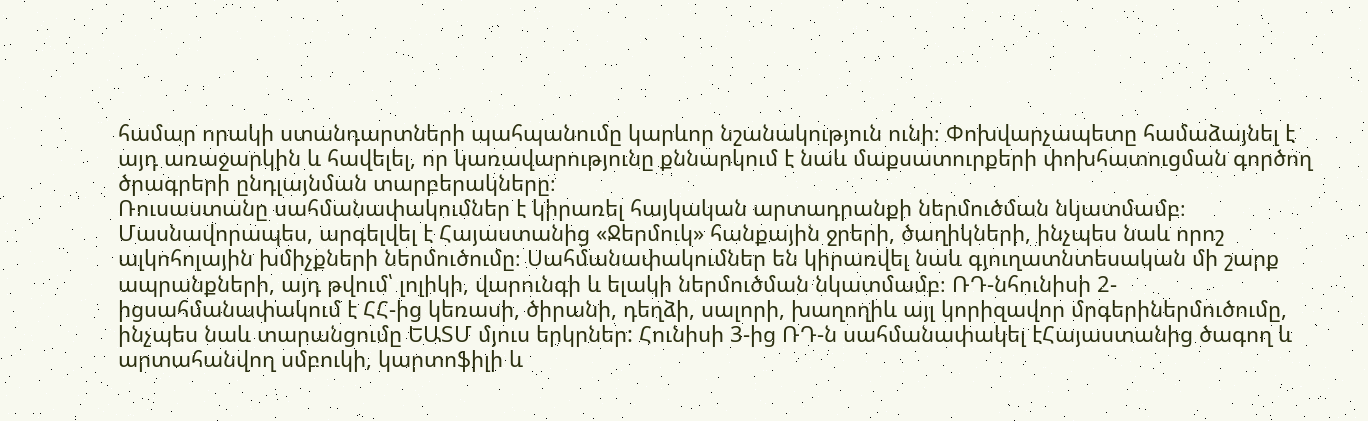համար որակի ստանդարտների պահպանումը կարևոր նշանակություն ունի։ Փոխվարչապետը համաձայնել է այդ առաջարկին և հավելել, որ կառավարությունը քննարկում է նաև մաքսատուրքերի փոխհատուցման գործող ծրագրերի ընդլայնման տարբերակները։
Ռուսաստանը սահմանափակումներ է կիրառել հայկական արտադրանքի ներմուծման նկատմամբ։ Մասնավորապես, արգելվել է Հայաստանից «Ջերմուկ» հանքային ջրերի, ծաղիկների, ինչպես նաև որոշ ալկոհոլային խմիչքների ներմուծումը։ Սահմանափակումներ են կիրառվել նաև գյուղատնտեսական մի շարք ապրանքների, այդ թվում՝ լոլիկի, վարունգի և ելակի ներմուծման նկատմամբ։ ՌԴ-նհունիսի 2-իցսահմանափակում է ՀՀ-ից կեռասի, ծիրանի, դեղձի, սալորի, խաղողիև այլ կորիզավոր մրգերիներմուծումը, ինչպես նաև տարանցումը ԵԱՏՄ մյուս երկրներ: Հունիսի 3-ից ՌԴ-ն սահմանափակել էՀայաստանից ծագող և արտահանվող սմբուկի, կարտոֆիլի և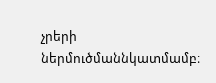չրերի ներմուծմաննկատմամբ։